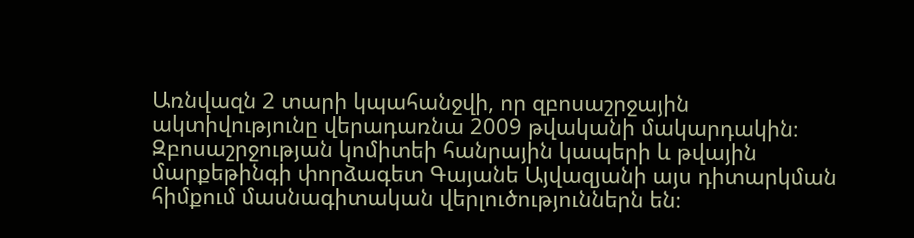Առնվազն 2 տարի կպահանջվի, որ զբոսաշրջային ակտիվությունը վերադառնա 2009 թվականի մակարդակին։ Զբոսաշրջության կոմիտեի հանրային կապերի և թվային մարքեթինգի փորձագետ Գայանե Այվազյանի այս դիտարկման հիմքում մասնագիտական վերլուծություններն են։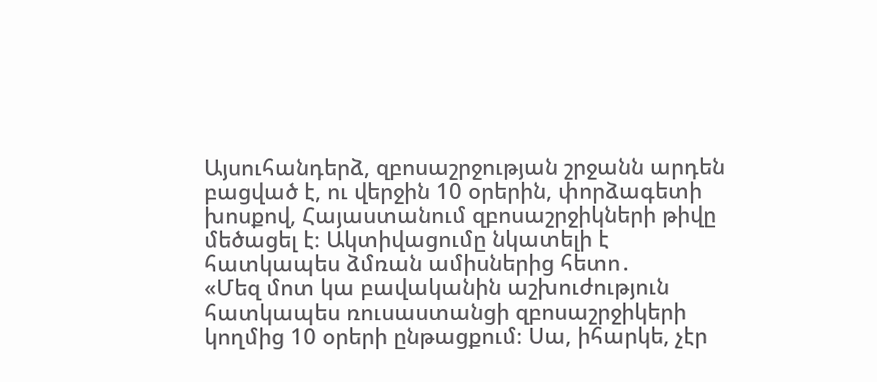Այսուհանդերձ, զբոսաշրջության շրջանն արդեն բացված է, ու վերջին 10 օրերին, փորձագետի խոսքով, Հայաստանում զբոսաշրջիկների թիվը մեծացել է։ Ակտիվացումը նկատելի է հատկապես ձմռան ամիսներից հետո․
«Մեզ մոտ կա բավականին աշխուժություն հատկապես ռուսաստանցի զբոսաշրջիկերի կողմից 10 օրերի ընթացքում։ Սա, իհարկե, չէր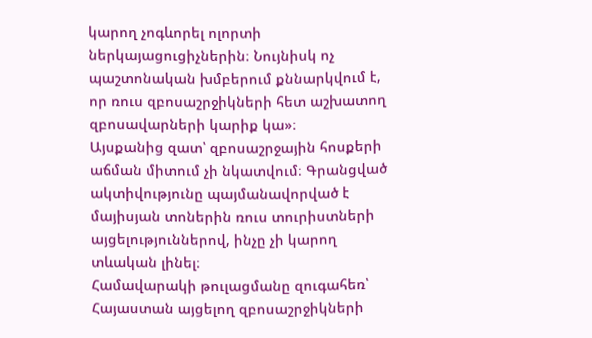կարող չոգևորել ոլորտի ներկայացուցիչներին։ Նույնիսկ ոչ պաշտոնական խմբերում քննարկվում է, որ ռուս զբոսաշրջիկների հետ աշխատող զբոսավարների կարիք կա»։
Այսքանից զատ՝ զբոսաշրջային հոսքերի աճման միտում չի նկատվում։ Գրանցված ակտիվությունը պայմանավորված է մայիսյան տոներին ռուս տուրիստների այցելություններով, ինչը չի կարող տևական լինել։
Համավարակի թուլացմանը զուգահեռ՝ Հայաստան այցելող զբոսաշրջիկների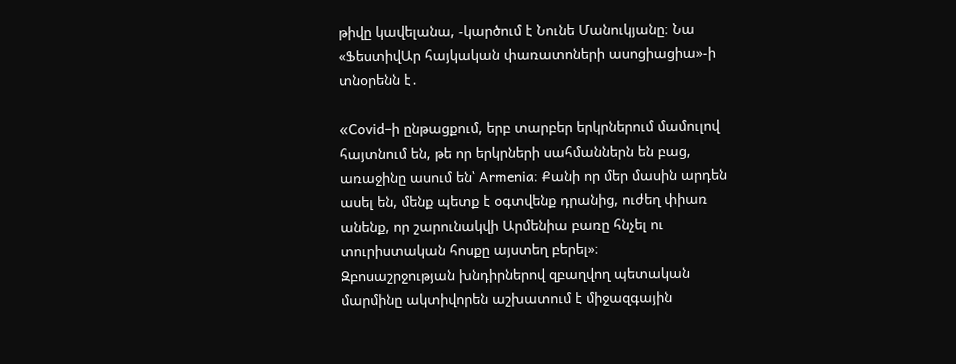թիվը կավելանա, -կարծում է Նունե Մանուկյանը։ Նա «ՖեստիվԱր հայկական փառատոների ասոցիացիա»-ի տնօրենն է․

«Covid–ի ընթացքում, երբ տարբեր երկրներում մամուլով հայտնում են, թե որ երկրների սահմաններն են բաց, առաջինը ասում են՝ Armenia։ Քանի որ մեր մասին արդեն ասել են, մենք պետք է օգտվենք դրանից, ուժեղ փիառ անենք, որ շարունակվի Արմենիա բառը հնչել ու տուրիստական հոսքը այստեղ բերել»։
Զբոսաշրջության խնդիրներով զբաղվող պետական մարմինը ակտիվորեն աշխատում է միջազգային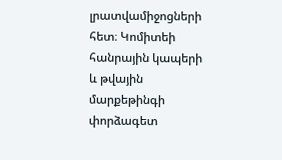լրատվամիջոցների հետ։ Կոմիտեի հանրային կապերի և թվային մարքեթինգի փորձագետ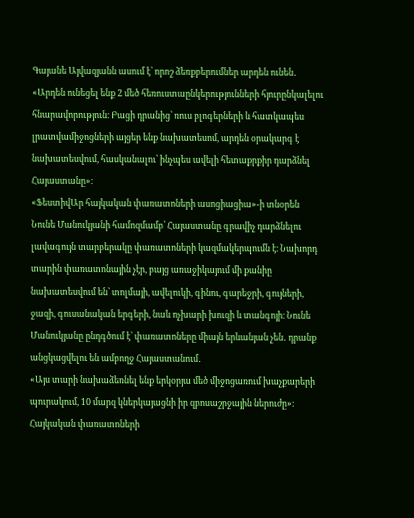Գայանե Այվազյանն ասում է՝ որոշ ձեռքբերումներ արդեն ունեն․
«Արդեն ունեցել ենք 2 մեծ հեռուստաընկերությունների հյուրընկալելու հնարավորություն։ Բացի դրանից՝ ռուս բլոգերների և հատկապես լրատվամիջոցների այցեր ենք նախատեսոմ, արդեն օրակարգ է նախատեսվում, հասկանալու՝ ինչպես ավելի հետաքրքիր դարձնել Հայաստանը»։
«ՖեստիվԱր հայկական փառատոների ասոցիացիա»-ի տնօրեն Նունե Մանուկյանի համոզմամբ՝ Հայաստանը գրավիչ դարձնելու լավագույն տարբերակը փառատոների կազմակերպումն է։ Նախորդ տարին փառատոնային չէր, բայց առաջիկայում մի քանիը նախատեսվում են՝ տոլմայի, ավելուկի, գինու, գարեջրի, գույների, ջազի, գուսանական երգերի, նաև ոչխարի խուզի և տանգոյի։ Նունե Մանուկյանը ընդգծում է՝ փառատոները միայն երևանյան չեն․ դրանք անցկացվելու են ամբողջ Հայաստանում․
«Այս տարի նախաձեռնել ենք երկօրյա մեծ միջոցառում խաչքարերի պուրակում, 10 մարզ կներկայացնի իր զբոսաշրջային ներուժը»։
Հայկական փառատոների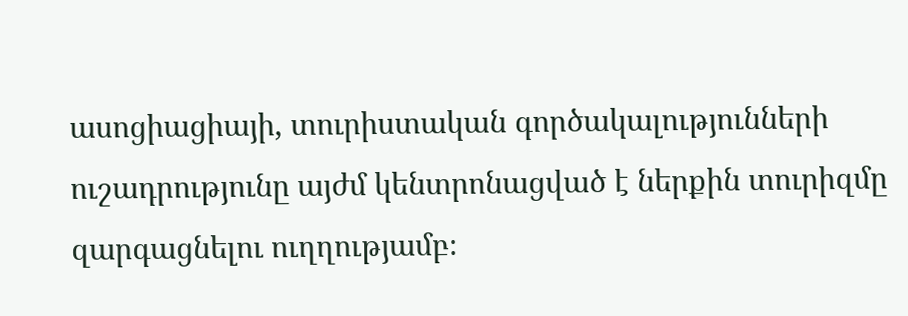ասոցիացիայի, տուրիստական գործակալությունների ուշադրությունը այժմ կենտրոնացված է ներքին տուրիզմը զարգացնելու ուղղությամբ։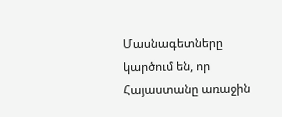Մասնագետները կարծում են, որ Հայաստանը առաջին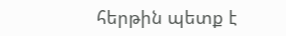հերթին պետք է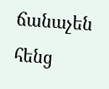ճանաչեն հենց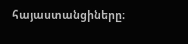հայաստանցիները։